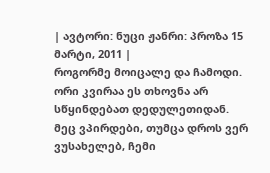| ავტორი: ნუცი ჟანრი: პროზა 15 მარტი, 2011 |
როგორმე მოიცალე და ჩამოდი. ორი კვირაა ეს თხოვნა არ სწყინდებათ დედულეთიდან. მეც ვპირდები, თუმცა დროს ვერ ვუსახელებ, ჩემი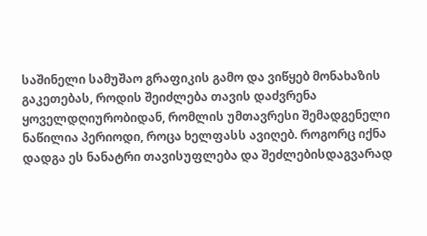საშინელი სამუშაო გრაფიკის გამო და ვიწყებ მონახაზის გაკეთებას, როდის შეიძლება თავის დაძვრენა ყოველდღიურობიდან, რომლის უმთავრესი შემადგენელი ნაწილია პერიოდი, როცა ხელფასს ავიღებ. როგორც იქნა დადგა ეს ნანატრი თავისუფლება და შეძლებისდაგვარად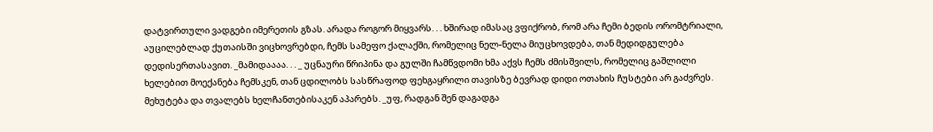დატვირთული ვადგები იმერეთის გზას. არადა როგორ მიყვარს. . . ხშირად იმასაც ვფიქრობ, რომ არა ჩემი ბედის ორომტრიალი, აუცილებლად ქუთაისში ვიცხოვრებდი, ჩემს სამეფო ქალაქში, რომელიც ნელ-ნელა მიუცხოვდება, თან მედიდგულება დედისერთასავით. _მამიდაააა. . . _ უცნაური წრიპინა და გულში ჩამწვდომი ხმა აქვს ჩემს ძმისშვილს, რომელიც გაშლილი ხელებით მოექანება ჩემსკენ, თან ცდილობს სასწრაფოდ ფეხგაყრილი თავისზე ბევრად დიდი ოთახის ჩუსტები არ გაძვრეს. მეხუტება და თვალებს ხელჩანთებისაკენ აპარებს. _უფ, რადგან შენ დაგადგა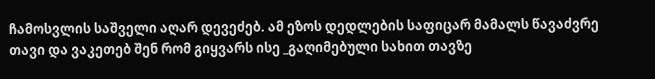ჩამოსვლის საშველი აღარ დევეძებ. ამ ეზოს დედლების საფიცარ მამალს წავაძვრე თავი და ვაკეთებ შენ რომ გიყვარს ისე _გაღიმებული სახით თავზე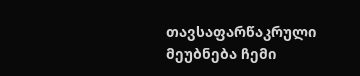თავსაფარწაკრული მეუბნება ჩემი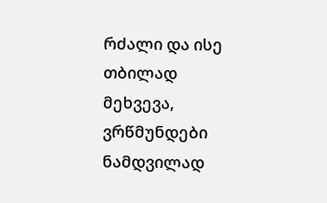რძალი და ისე თბილად მეხვევა, ვრწმუნდები ნამდვილად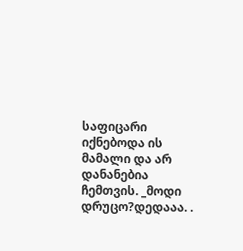საფიცარი იქნებოდა ის მამალი და არ დანანებია ჩემთვის. _მოდი დრუცო?დედააა. .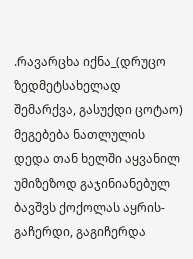.რავარცხა იქნა_(დრუცო ზედმეტსახელად შემარქვა, გასუქდი ცოტაო) მეგებება ნათლულის დედა თან ხელში აყვანილ უმიზეზოდ გაჯინიანებულ ბავშვს ქოქოლას აყრის-გაჩერდი, გაგიჩერდა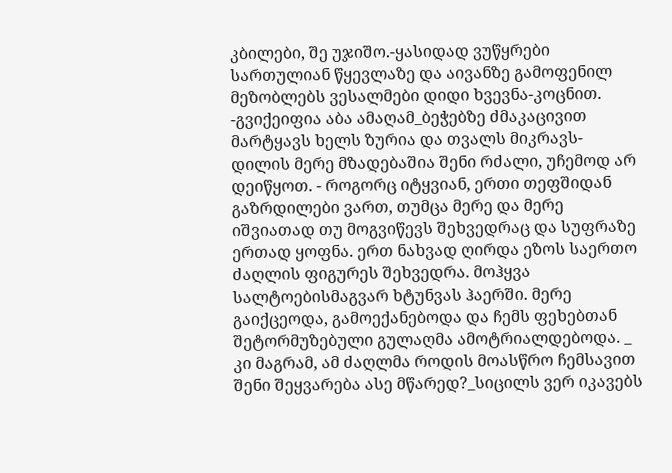კბილები, შე უჯიშო.-ყასიდად ვუწყრები სართულიან წყევლაზე და აივანზე გამოფენილ მეზობლებს ვესალმები დიდი ხვევნა-კოცნით. -გვიქეიფია აბა ამაღამ_ბეჭებზე ძმაკაცივით მარტყავს ხელს ზურია და თვალს მიკრავს- დილის მერე მზადებაშია შენი რძალი, უჩემოდ არ დეიწყოთ. - როგორც იტყვიან, ერთი თეფშიდან გაზრდილები ვართ, თუმცა მერე და მერე იშვიათად თუ მოგვიწევს შეხვედრაც და სუფრაზე ერთად ყოფნა. ერთ ნახვად ღირდა ეზოს საერთო ძაღლის ფიგურეს შეხვედრა. მოჰყვა სალტოებისმაგვარ ხტუნვას ჰაერში. მერე გაიქცეოდა, გამოექანებოდა და ჩემს ფეხებთან შეტორმუზებული გულაღმა ამოტრიალდებოდა. _ კი მაგრამ, ამ ძაღლმა როდის მოასწრო ჩემსავით შენი შეყვარება ასე მწარედ?_სიცილს ვერ იკავებს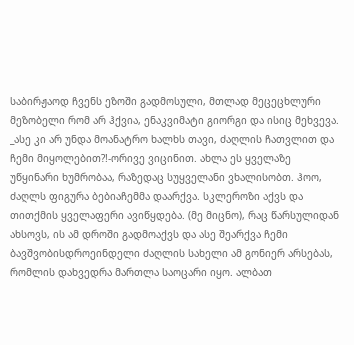საბირჟაოდ ჩვენს ეზოში გადმოსული, მთლად მეცეცხლური მეზობელი რომ არ ჰქვია, ენაკვიმატი გიორგი და ისიც მეხვევა. _ასე კი არ უნდა მოანატრო ხალხს თავი, ძაღლის ჩათვლით და ჩემი მიყოლებით?!-ორივე ვიცინით. ახლა ეს ყველაზე უწყინარი ხუმრობაა, რაზედაც სუყველანი ვხალისობთ. ჰოო, ძაღლს ფიგურა ბებიაჩემმა დაარქვა. სკლეროზი აქვს და თითქმის ყველაფერი ავიწყდება. (მე მიცნო), რაც წარსულიდან ახსოვს, ის ამ დროში გადმოაქვს და ასე შეარქვა ჩემი ბავშვობისდროეინდელი ძაღლის სახელი ამ გონიერ არსებას, რომლის დახვედრა მართლა საოცარი იყო. ალბათ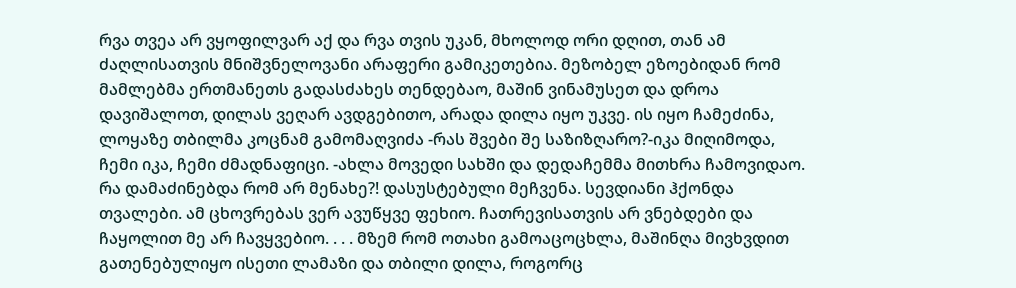რვა თვეა არ ვყოფილვარ აქ და რვა თვის უკან, მხოლოდ ორი დღით, თან ამ ძაღლისათვის მნიშვნელოვანი არაფერი გამიკეთებია. მეზობელ ეზოებიდან რომ მამლებმა ერთმანეთს გადასძახეს თენდებაო, მაშინ ვინამუსეთ და დროა დავიშალოთ, დილას ვეღარ ავდგებითო, არადა დილა იყო უკვე. ის იყო ჩამეძინა, ლოყაზე თბილმა კოცნამ გამომაღვიძა -რას შვები შე საზიზღარო?-იკა მიღიმოდა, ჩემი იკა, ჩემი ძმადნაფიცი. -ახლა მოვედი სახში და დედაჩემმა მითხრა ჩამოვიდაო. რა დამაძინებდა რომ არ მენახე?! დასუსტებული მეჩვენა. სევდიანი ჰქონდა თვალები. ამ ცხოვრებას ვერ ავუწყვე ფეხიო. ჩათრევისათვის არ ვნებდები და ჩაყოლით მე არ ჩავყვებიო. . . . მზემ რომ ოთახი გამოაცოცხლა, მაშინღა მივხვდით გათენებულიყო ისეთი ლამაზი და თბილი დილა, როგორც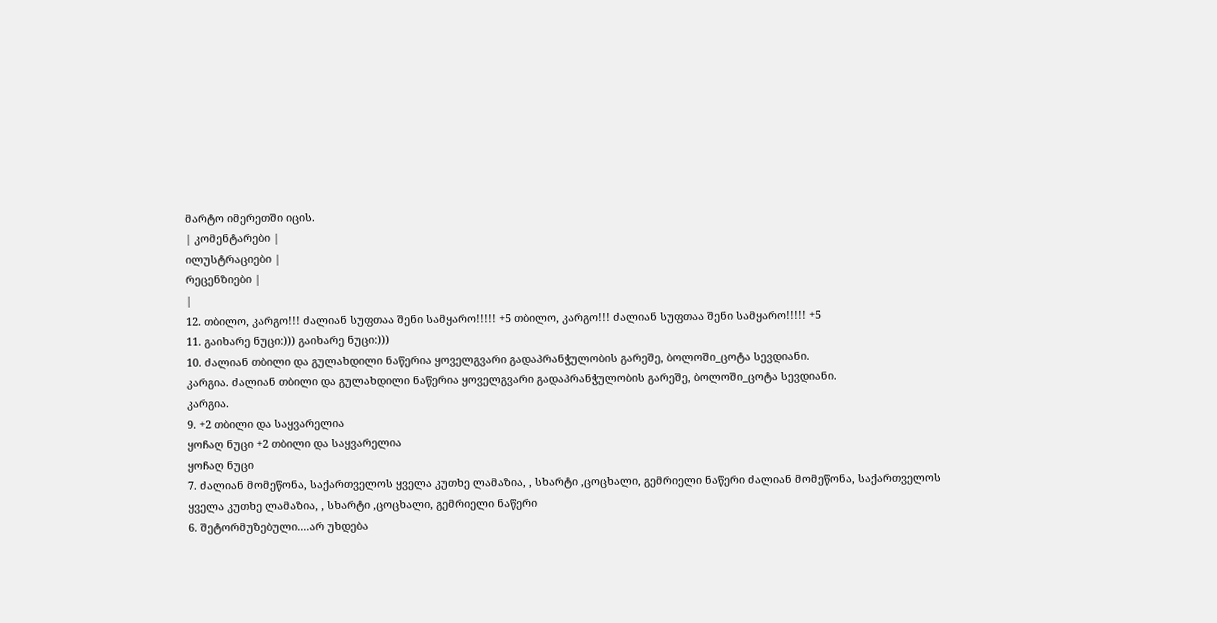მარტო იმერეთში იცის.
| კომენტარები |
ილუსტრაციები |
რეცენზიები |
|
12. თბილო, კარგო!!! ძალიან სუფთაა შენი სამყარო!!!!! +5 თბილო, კარგო!!! ძალიან სუფთაა შენი სამყარო!!!!! +5
11. გაიხარე ნუცი:))) გაიხარე ნუცი:)))
10. ძალიან თბილი და გულახდილი ნაწერია ყოველგვარი გადაპრანჭულობის გარეშე, ბოლოში_ცოტა სევდიანი.
კარგია. ძალიან თბილი და გულახდილი ნაწერია ყოველგვარი გადაპრანჭულობის გარეშე, ბოლოში_ცოტა სევდიანი.
კარგია.
9. +2 თბილი და საყვარელია
ყოჩაღ ნუცი +2 თბილი და საყვარელია
ყოჩაღ ნუცი
7. ძალიან მომეწონა, საქართველოს ყველა კუთხე ლამაზია, , სხარტი ,ცოცხალი, გემრიელი ნაწერი ძალიან მომეწონა, საქართველოს ყველა კუთხე ლამაზია, , სხარტი ,ცოცხალი, გემრიელი ნაწერი
6. შეტორმუზებული....არ უხდება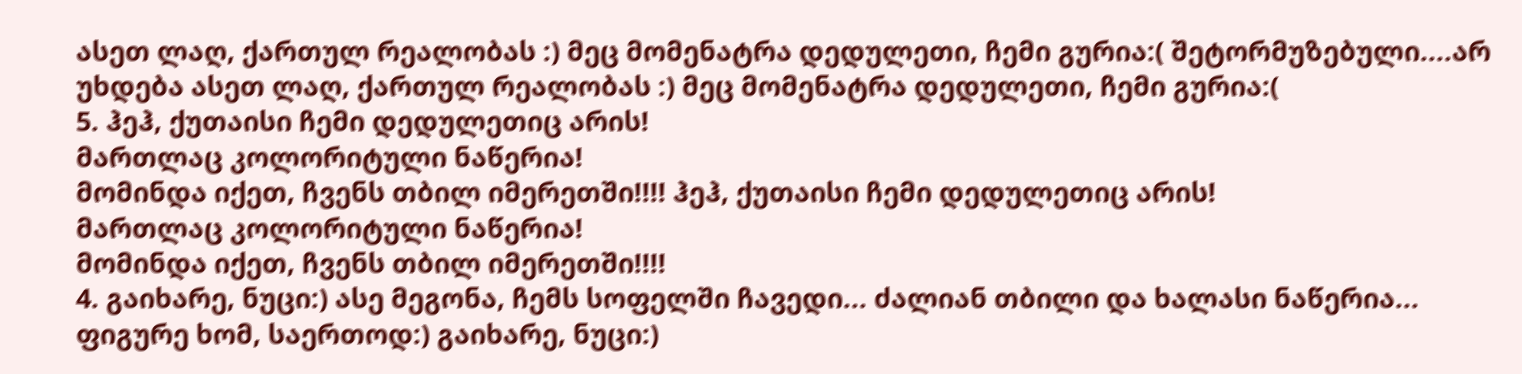ასეთ ლაღ, ქართულ რეალობას :) მეც მომენატრა დედულეთი, ჩემი გურია:( შეტორმუზებული....არ უხდება ასეთ ლაღ, ქართულ რეალობას :) მეც მომენატრა დედულეთი, ჩემი გურია:(
5. ჰეჰ, ქუთაისი ჩემი დედულეთიც არის!
მართლაც კოლორიტული ნაწერია!
მომინდა იქეთ, ჩვენს თბილ იმერეთში!!!! ჰეჰ, ქუთაისი ჩემი დედულეთიც არის!
მართლაც კოლორიტული ნაწერია!
მომინდა იქეთ, ჩვენს თბილ იმერეთში!!!!
4. გაიხარე, ნუცი:) ასე მეგონა, ჩემს სოფელში ჩავედი... ძალიან თბილი და ხალასი ნაწერია... ფიგურე ხომ, საერთოდ:) გაიხარე, ნუცი:)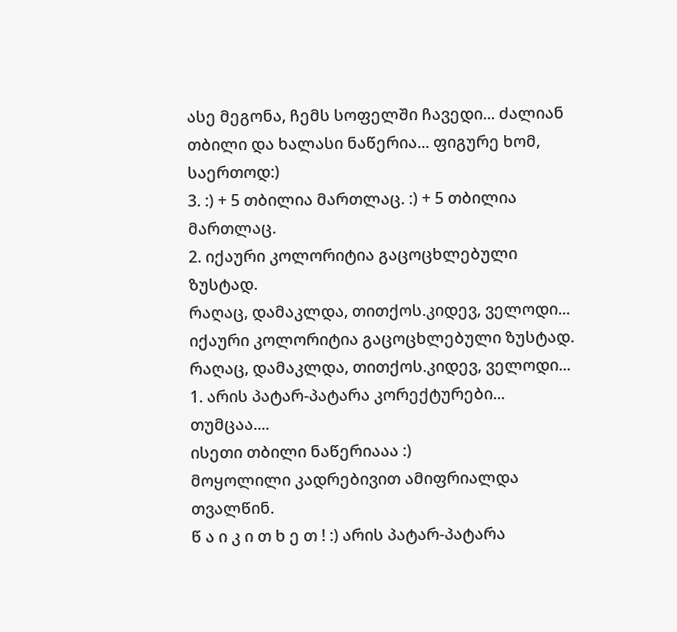ასე მეგონა, ჩემს სოფელში ჩავედი... ძალიან თბილი და ხალასი ნაწერია... ფიგურე ხომ, საერთოდ:)
3. :) + 5 თბილია მართლაც. :) + 5 თბილია მართლაც.
2. იქაური კოლორიტია გაცოცხლებული ზუსტად.
რაღაც, დამაკლდა, თითქოს.კიდევ, ველოდი... იქაური კოლორიტია გაცოცხლებული ზუსტად.
რაღაც, დამაკლდა, თითქოს.კიდევ, ველოდი...
1. არის პატარ-პატარა კორექტურები...
თუმცაა....
ისეთი თბილი ნაწერიააა :)
მოყოლილი კადრებივით ამიფრიალდა თვალწინ.
წ ა ი კ ი თ ხ ე თ ! :) არის პატარ-პატარა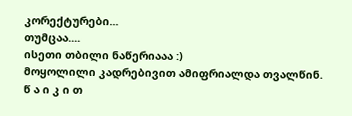კორექტურები...
თუმცაა....
ისეთი თბილი ნაწერიააა :)
მოყოლილი კადრებივით ამიფრიალდა თვალწინ.
წ ა ი კ ი თ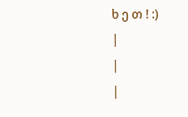ხ ე თ ! :)
|
|
|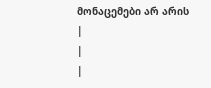მონაცემები არ არის |
|
|